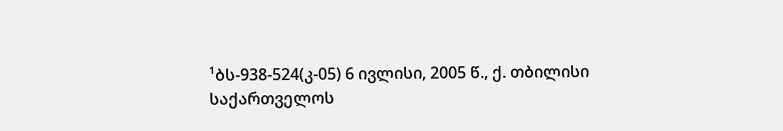¹ბს-938-524(კ-05) 6 ივლისი, 2005 წ., ქ. თბილისი
საქართველოს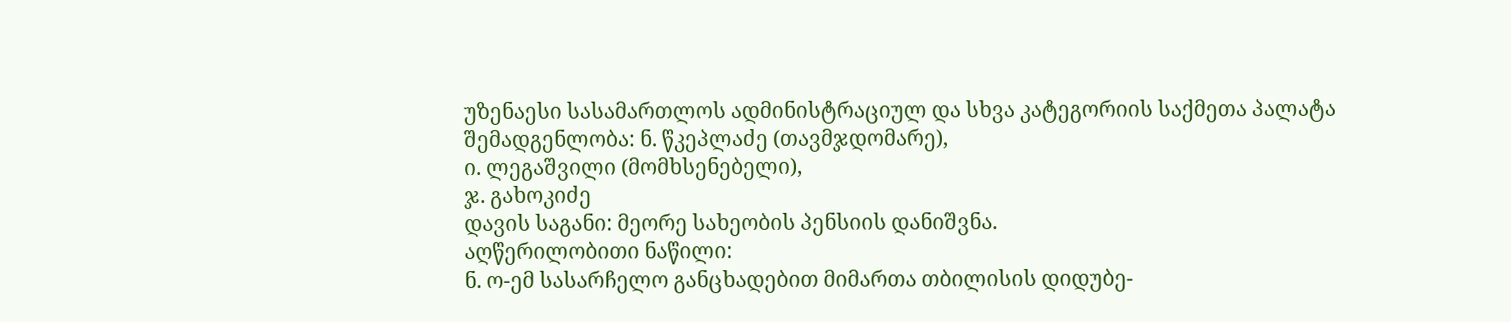უზენაესი სასამართლოს ადმინისტრაციულ და სხვა კატეგორიის საქმეთა პალატა
შემადგენლობა: ნ. წკეპლაძე (თავმჯდომარე),
ი. ლეგაშვილი (მომხსენებელი),
ჯ. გახოკიძე
დავის საგანი: მეორე სახეობის პენსიის დანიშვნა.
აღწერილობითი ნაწილი:
ნ. ო-ემ სასარჩელო განცხადებით მიმართა თბილისის დიდუბე-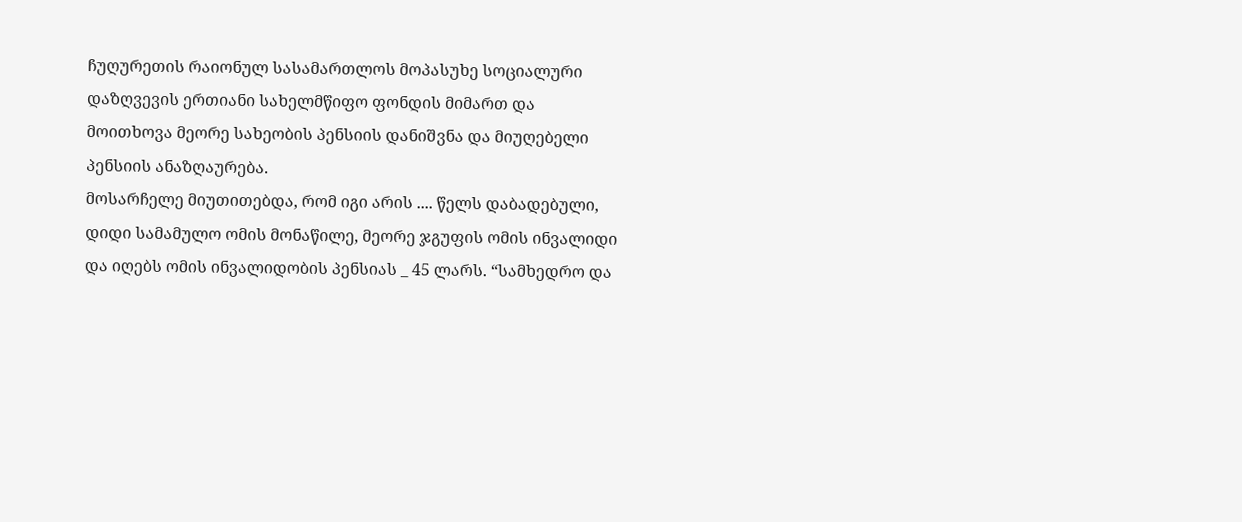ჩუღურეთის რაიონულ სასამართლოს მოპასუხე სოციალური დაზღვევის ერთიანი სახელმწიფო ფონდის მიმართ და მოითხოვა მეორე სახეობის პენსიის დანიშვნა და მიუღებელი პენსიის ანაზღაურება.
მოსარჩელე მიუთითებდა, რომ იგი არის .... წელს დაბადებული, დიდი სამამულო ომის მონაწილე, მეორე ჯგუფის ომის ინვალიდი და იღებს ომის ინვალიდობის პენსიას _ 45 ლარს. “სამხედრო და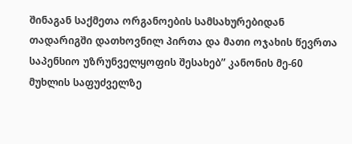შინაგან საქმეთა ორგანოების სამსახურებიდან თადარიგში დათხოვნილ პირთა და მათი ოჯახის წევრთა საპენსიო უზრუნველყოფის შესახებ” კანონის მე-60 მუხლის საფუძველზე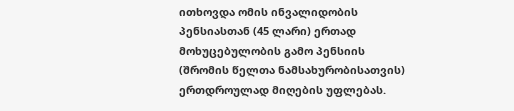ითხოვდა ომის ინვალიდობის პენსიასთან (45 ლარი) ერთად მოხუცებულობის გამო პენსიის (შრომის წელთა ნამსახურობისათვის) ერთდროულად მიღების უფლებას.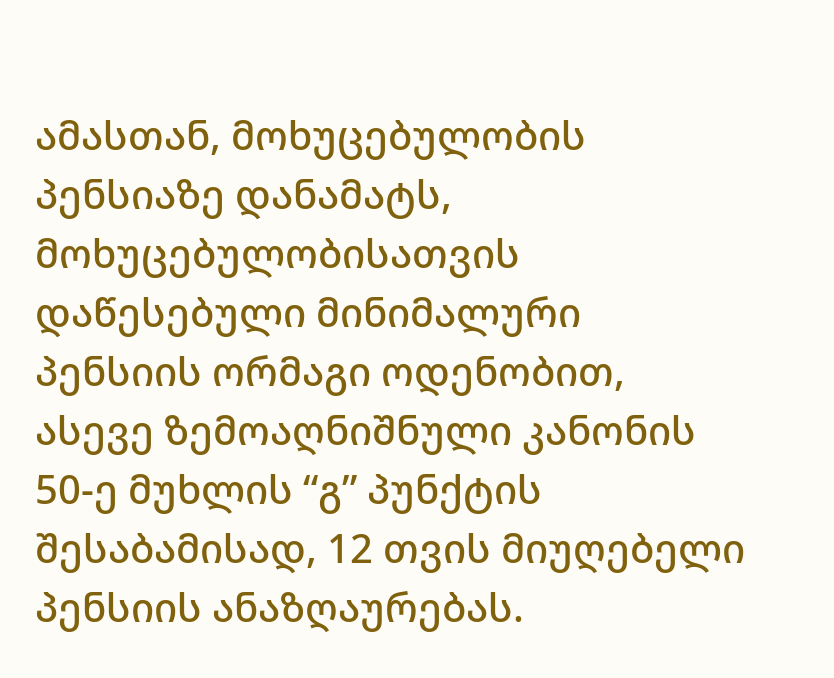ამასთან, მოხუცებულობის პენსიაზე დანამატს, მოხუცებულობისათვის დაწესებული მინიმალური პენსიის ორმაგი ოდენობით, ასევე ზემოაღნიშნული კანონის 50-ე მუხლის “გ” პუნქტის შესაბამისად, 12 თვის მიუღებელი პენსიის ანაზღაურებას.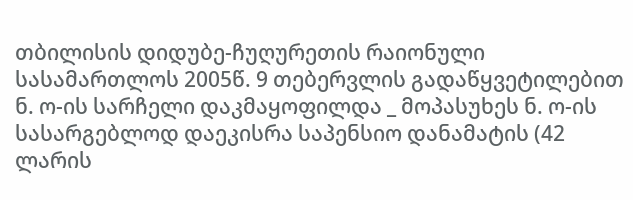თბილისის დიდუბე-ჩუღურეთის რაიონული სასამართლოს 2005წ. 9 თებერვლის გადაწყვეტილებით ნ. ო-ის სარჩელი დაკმაყოფილდა _ მოპასუხეს ნ. ო-ის სასარგებლოდ დაეკისრა საპენსიო დანამატის (42 ლარის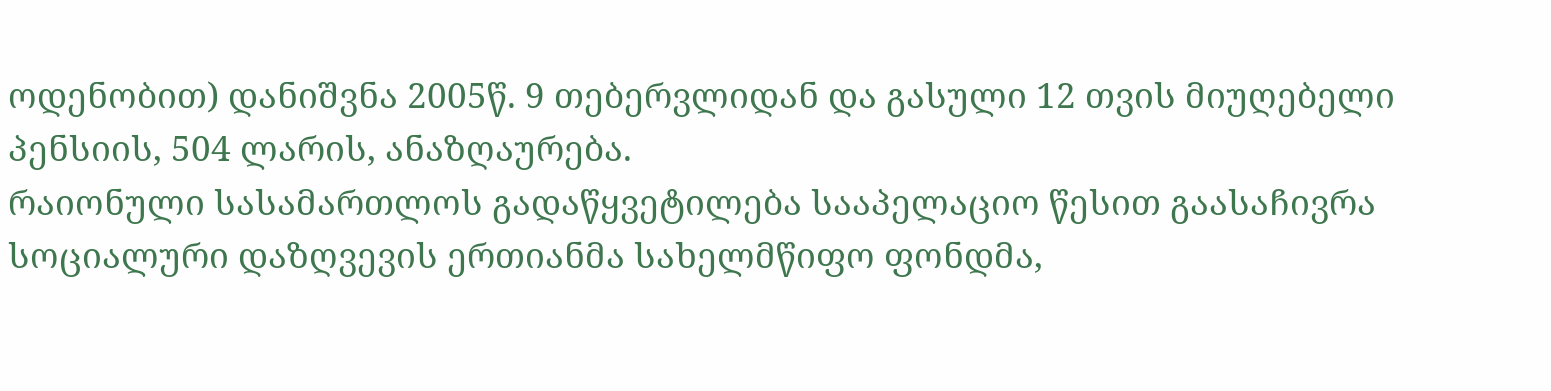ოდენობით) დანიშვნა 2005წ. 9 თებერვლიდან და გასული 12 თვის მიუღებელი პენსიის, 504 ლარის, ანაზღაურება.
რაიონული სასამართლოს გადაწყვეტილება სააპელაციო წესით გაასაჩივრა სოციალური დაზღვევის ერთიანმა სახელმწიფო ფონდმა,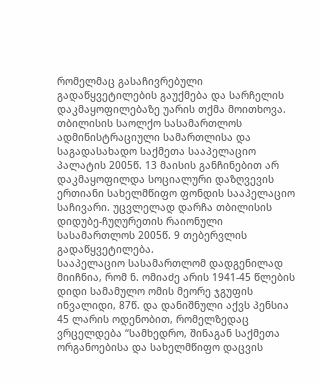რომელმაც გასაჩივრებული გადაწყვეტილების გაუქმება და სარჩელის დაკმაყოფილებაზე უარის თქმა მოითხოვა.
თბილისის საოლქო სასამართლოს ადმინისტრაციული სამართლისა და საგადასახადო საქმეთა სააპელაციო პალატის 2005წ. 13 მაისის განჩინებით არ დაკმაყოფილდა სოციალური დაზღვევის ერთიანი სახელმწიფო ფონდის სააპელაციო საჩივარი. უცვლელად დარჩა თბილისის დიდუბე-ჩუღურეთის რაიონული სასამართლოს 2005წ. 9 თებერვლის გადაწყვეტილება.
სააპელაციო სასამართლომ დადგენილად მიიჩნია, რომ ნ. ომიაძე არის 1941-45 წლების დიდი სამამულო ომის მეორე ჯგუფის ინვალიდი, 87წ. და დანიშნული აქვს პენსია 45 ლარის ოდენობით, რომელზედაც ვრცელდება “სამხედრო, შინაგან საქმეთა ორგანოებისა და სახელმწიფო დაცვის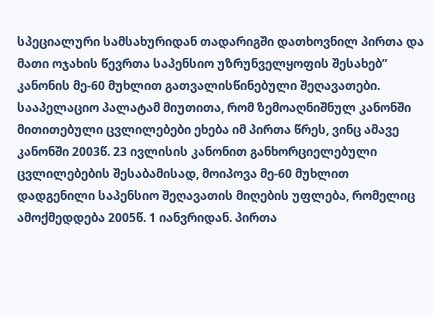სპეციალური სამსახურიდან თადარიგში დათხოვნილ პირთა და მათი ოჯახის წევრთა საპენსიო უზრუნველყოფის შესახებ” კანონის მე-60 მუხლით გათვალისწინებული შეღავათები.
სააპელაციო პალატამ მიუთითა, რომ ზემოაღნიშნულ კანონში მითითებული ცვლილებები ეხება იმ პირთა წრეს, ვინც ამავე კანონში 2003წ. 23 ივლისის კანონით განხორციელებული ცვლილებების შესაბამისად, მოიპოვა მე-60 მუხლით დადგენილი საპენსიო შეღავათის მიღების უფლება, რომელიც ამოქმედდება 2005წ. 1 იანვრიდან. პირთა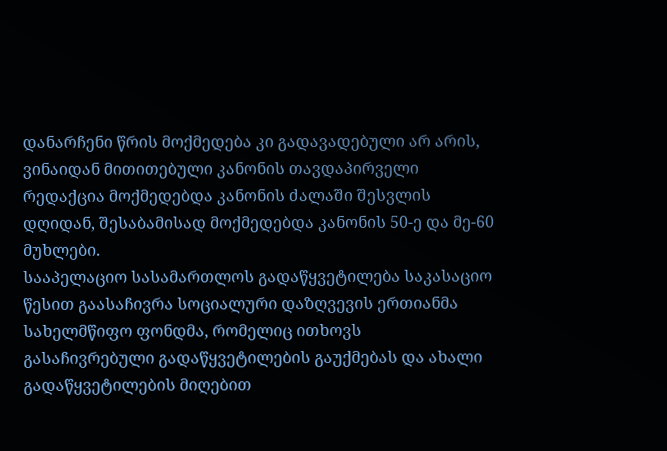დანარჩენი წრის მოქმედება კი გადავადებული არ არის, ვინაიდან მითითებული კანონის თავდაპირველი რედაქცია მოქმედებდა კანონის ძალაში შესვლის დღიდან, შესაბამისად მოქმედებდა კანონის 50-ე და მე-60 მუხლები.
სააპელაციო სასამართლოს გადაწყვეტილება საკასაციო წესით გაასაჩივრა სოციალური დაზღვევის ერთიანმა სახელმწიფო ფონდმა, რომელიც ითხოვს გასაჩივრებული გადაწყვეტილების გაუქმებას და ახალი გადაწყვეტილების მიღებით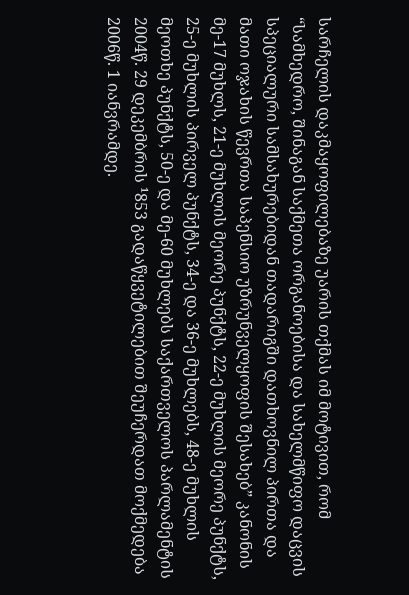სარჩელის დაკმაყოფილებაზე უარის თქმას იმ მოტივით, რომ “სამხედრო, შინაგან საქმეთა ორგანოებისა და სახელმწიფო დაცვის სპეციალური სამსახურებიდან თადარიგში დათხოვნილ პირთა და მათი ოჯახის წევრთა საპენსიო უზრუნველყოფის შესახებ” კანონის მე-17 მუხლს, 21-ე მუხლის მეორე პუნქტს, 22-ე მუხლის მეორე პუნქტს, 25-ე მუხლის პირველ პუნქტს, 34-ე და 36-ე მუხლებს, 48-ე მუხლის მეოთხე პუნქტს, 50-ე და მე-60 მუხლებს საქართველოს პარლამენტის 2004წ. 29 დეკემბრის ¹853 გადაწყვეტილებით შეუჩერდათ მოქმედება 2006წ. 1 იანვრამდე.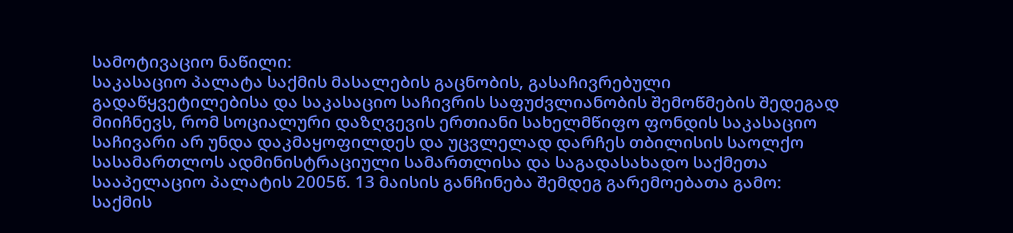სამოტივაციო ნაწილი:
საკასაციო პალატა საქმის მასალების გაცნობის, გასაჩივრებული გადაწყვეტილებისა და საკასაციო საჩივრის საფუძვლიანობის შემოწმების შედეგად მიიჩნევს, რომ სოციალური დაზღვევის ერთიანი სახელმწიფო ფონდის საკასაციო საჩივარი არ უნდა დაკმაყოფილდეს და უცვლელად დარჩეს თბილისის საოლქო სასამართლოს ადმინისტრაციული სამართლისა და საგადასახადო საქმეთა სააპელაციო პალატის 2005წ. 13 მაისის განჩინება შემდეგ გარემოებათა გამო:
საქმის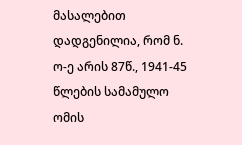მასალებით დადგენილია, რომ ნ. ო-ე არის 87წ., 1941-45 წლების სამამულო ომის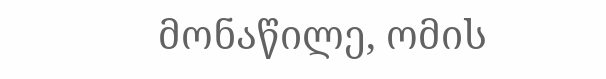მონაწილე, ომის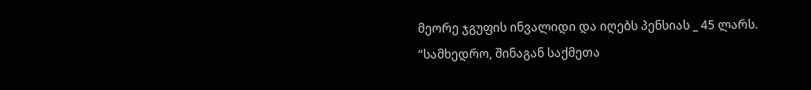მეორე ჯგუფის ინვალიდი და იღებს პენსიას _ 45 ლარს.
“სამხედრო, შინაგან საქმეთა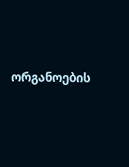ორგანოების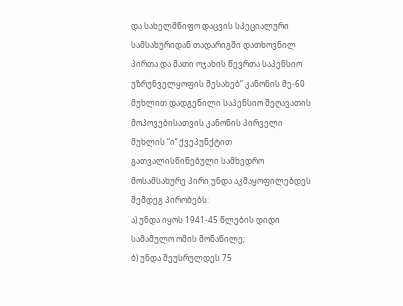და სახელმწიფო დაცვის სპეციალური სამსახურიდან თადარიგში დათხოვნილ პირთა და მათი ოჯახის წევრთა საპენსიო უზრუნველყოფის შესახებ” კანონის მე-60 მუხლით დადგენილი საპენსიო შეღავათის მოპოვებისათვის კანონის პირველი მუხლის “ი’’ ქვეპუნქტით გათვალისწინებული სამხედრო მოსამსახურე პირი უნდა აკმაყოფილებდეს შემდეგ პირობებს:
ა) უნდა იყოს 1941-45 წლების დიდი სამამულო ომის მონაწილე;
ბ) უნდა შეუსრულდეს 75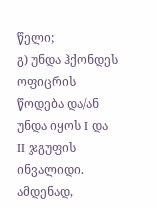წელი;
გ) უნდა ჰქონდეს ოფიცრის წოდება და/ან უნდა იყოს I და II ჯგუფის ინვალიდი.
ამდენად,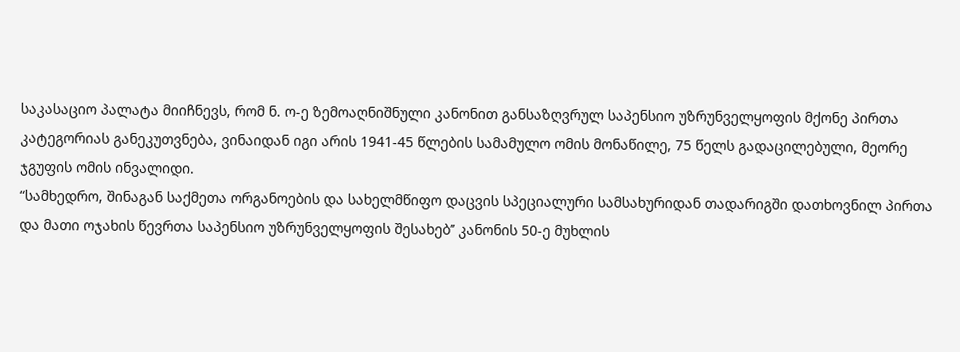საკასაციო პალატა მიიჩნევს, რომ ნ. ო-ე ზემოაღნიშნული კანონით განსაზღვრულ საპენსიო უზრუნველყოფის მქონე პირთა კატეგორიას განეკუთვნება, ვინაიდან იგი არის 1941-45 წლების სამამულო ომის მონაწილე, 75 წელს გადაცილებული, მეორე ჯგუფის ომის ინვალიდი.
“სამხედრო, შინაგან საქმეთა ორგანოების და სახელმწიფო დაცვის სპეციალური სამსახურიდან თადარიგში დათხოვნილ პირთა და მათი ოჯახის წევრთა საპენსიო უზრუნველყოფის შესახებ’’ კანონის 50-ე მუხლის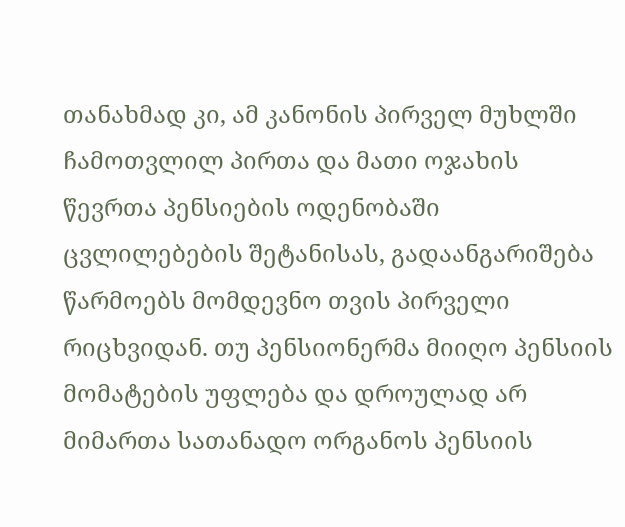თანახმად კი, ამ კანონის პირველ მუხლში ჩამოთვლილ პირთა და მათი ოჯახის წევრთა პენსიების ოდენობაში ცვლილებების შეტანისას, გადაანგარიშება წარმოებს მომდევნო თვის პირველი რიცხვიდან. თუ პენსიონერმა მიიღო პენსიის მომატების უფლება და დროულად არ მიმართა სათანადო ორგანოს პენსიის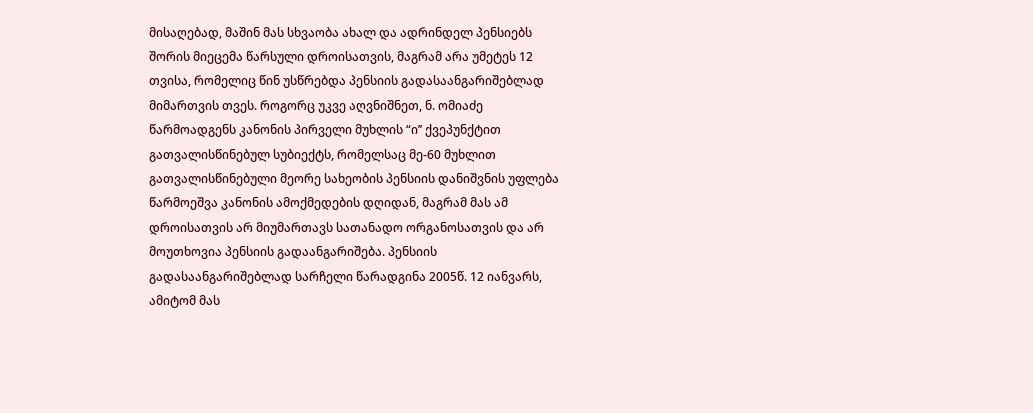მისაღებად, მაშინ მას სხვაობა ახალ და ადრინდელ პენსიებს შორის მიეცემა წარსული დროისათვის, მაგრამ არა უმეტეს 12 თვისა, რომელიც წინ უსწრებდა პენსიის გადასაანგარიშებლად მიმართვის თვეს. როგორც უკვე აღვნიშნეთ, ნ. ომიაძე წარმოადგენს კანონის პირველი მუხლის “ი’’ ქვეპუნქტით გათვალისწინებულ სუბიექტს, რომელსაც მე-60 მუხლით გათვალისწინებული მეორე სახეობის პენსიის დანიშვნის უფლება წარმოეშვა კანონის ამოქმედების დღიდან, მაგრამ მას ამ დროისათვის არ მიუმართავს სათანადო ორგანოსათვის და არ მოუთხოვია პენსიის გადაანგარიშება. პენსიის გადასაანგარიშებლად სარჩელი წარადგინა 2005წ. 12 იანვარს, ამიტომ მას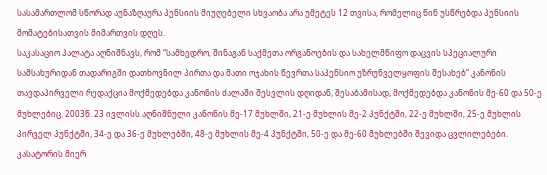სასამართლომ სწორად აუნაზღაურა პენსიის მიუღებელი სხვაობა არა უმეტეს 12 თვისა, რომელიც წინ უსწრებდა პენსიის მომატებისათვის მიმართვის დღეს.
საკასაციო პალატა აღნიშნავს, რომ “სამხედრო, შინაგან საქმეთა ორგანოების და სახელმწიფო დაცვის სპეციალური სამსახურიდან თადარიგში დათხოვნილ პირთა და მათი ოჯახის წევრთა საპენსიო უზრუნველყოფის შესახებ” კანონის თავდაპირველი რედაქცია მოქმედებდა კანონის ძალაში შესვლის დღიდან, შესაბამისად, მოქმედებდა კანონის მე-60 და 50-ე მუხლებიც. 2003წ. 23 ივლისს აღნიშნული კანონის მე-17 მუხლში, 21-ე მუხლის მე-2 პუნქტში, 22-ე მუხლში, 25-ე მუხლის პირველ პუნქტში, 34-ე და 36-ე მუხლებში, 48-ე მუხლის მე-4 პუნქტში, 50-ე და მე-60 მუხლებში შევიდა ცვლილებები. კასატორის მიერ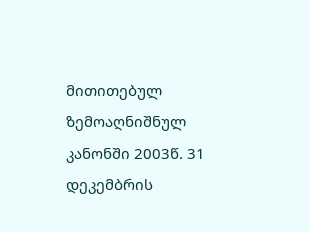მითითებულ ზემოაღნიშნულ კანონში 2003წ. 31 დეკემბრის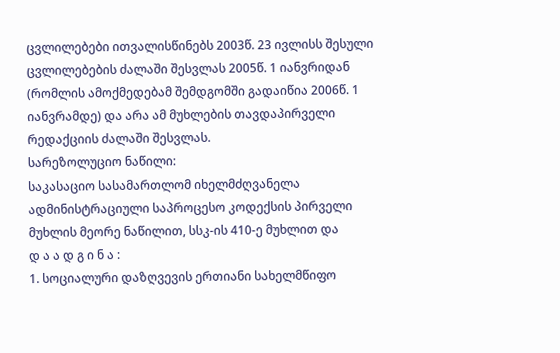ცვლილებები ითვალისწინებს 2003წ. 23 ივლისს შესული ცვლილებების ძალაში შესვლას 2005წ. 1 იანვრიდან (რომლის ამოქმედებამ შემდგომში გადაიწია 2006წ. 1 იანვრამდე) და არა ამ მუხლების თავდაპირველი რედაქციის ძალაში შესვლას.
სარეზოლუციო ნაწილი:
საკასაციო სასამართლომ იხელმძღვანელა ადმინისტრაციული საპროცესო კოდექსის პირველი მუხლის მეორე ნაწილით, სსკ-ის 410-ე მუხლით და
დ ა ა დ გ ი ნ ა :
1. სოციალური დაზღვევის ერთიანი სახელმწიფო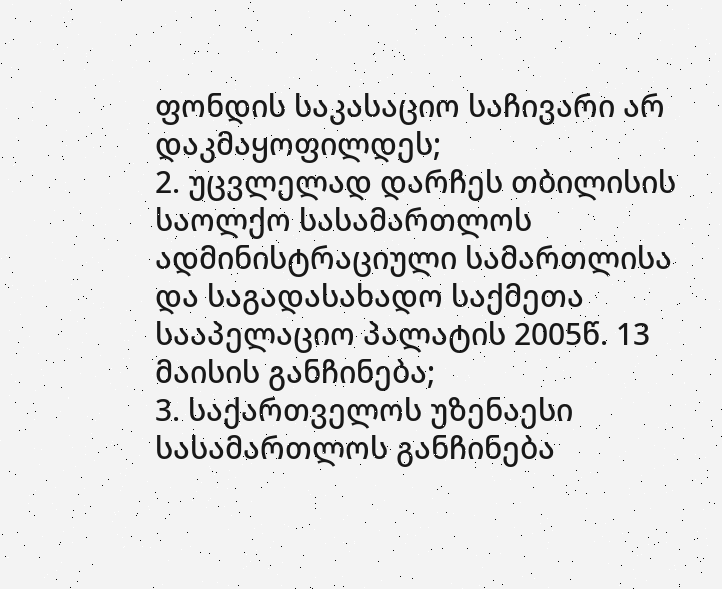ფონდის საკასაციო საჩივარი არ დაკმაყოფილდეს;
2. უცვლელად დარჩეს თბილისის საოლქო სასამართლოს ადმინისტრაციული სამართლისა და საგადასახადო საქმეთა სააპელაციო პალატის 2005წ. 13 მაისის განჩინება;
3. საქართველოს უზენაესი სასამართლოს განჩინება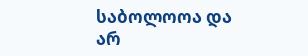საბოლოოა და არ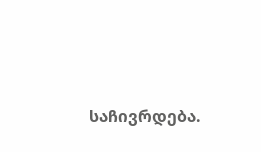საჩივრდება.